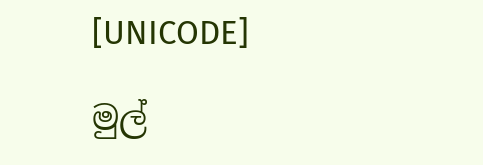[UNICODE]

මුල්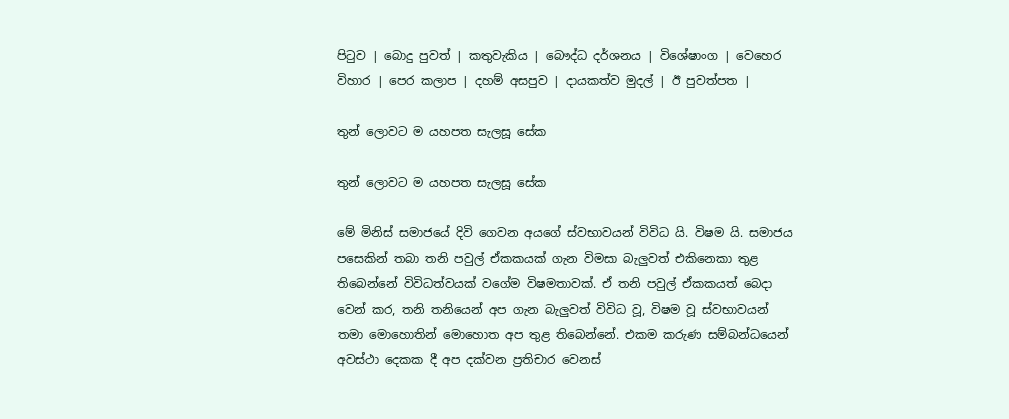පිටුව | බොදු පුවත් | කතුවැකිය | බෞද්ධ දර්ශනය | විශේෂාංග | වෙහෙර විහාර | පෙර කලාප | දහම් අසපුව | දායකත්ව මුදල් | ඊ පුවත්පත |

තුන් ලොවට ම යහපත සැලසූ සේක

තුන් ලොවට ම යහපත සැලසූ සේක

මේ මිනිස් සමාජයේ දිවි ගෙවන අයගේ ස්වභාවයන් විවිධ යි. විෂම යි. සමාජය පසෙකින් තබා තනි පවුල් ඒකකයක් ගැන විමසා බැලුවත් එකිනෙකා තුළ තිබෙන්නේ විවිධත්වයක් වගේම විෂමතාවක්. ඒ තනි පවුල් ඒකකයත් බෙදා වෙන් කර, තනි තනියෙන් අප ගැන බැලුවත් විවිධ වූ, විෂම වූ ස්වභාවයන් තමා මොහොතින් මොහොත අප තුළ තිබෙන්නේ. එකම කරුණ සම්බන්ධයෙන් අවස්ථා දෙකක දී අප දක්වන ප්‍රතිචාර වෙනස්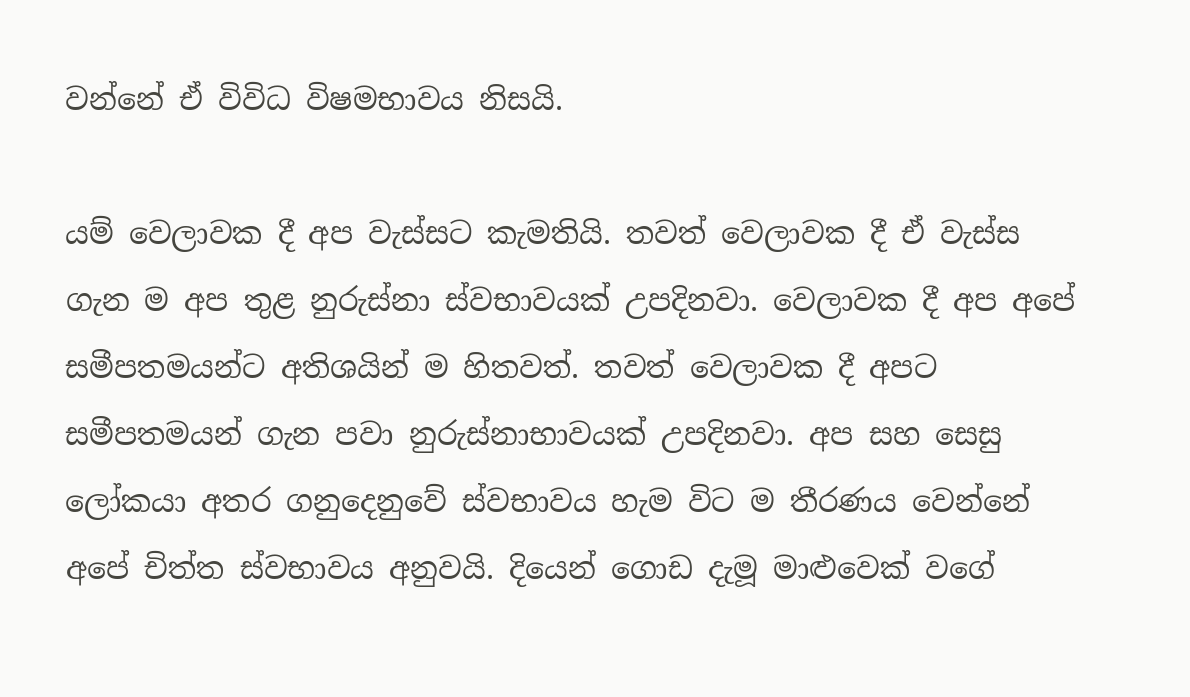වන්නේ ඒ විවිධ විෂමභාවය නිසයි.

යම් වෙලාවක දී අප වැස්සට කැමතියි. තවත් වෙලාවක දී ඒ වැස්ස ගැන ම අප තුළ නුරුස්නා ස්වභාවයක් උපදිනවා. වෙලාවක දී අප අපේ සමීපතමයන්ට අතිශයින් ම හිතවත්. තවත් වෙලාවක දී අපට සමීපතමයන් ගැන පවා නුරුස්නාභාවයක් උපදිනවා. අප සහ සෙසු ලෝකයා අතර ගනුදෙනුවේ ස්වභාවය හැම විට ම තීරණය වෙන්නේ අපේ චිත්ත ස්වභාවය අනුවයි. දියෙන් ගොඩ දැමූ මාළුවෙක් වගේ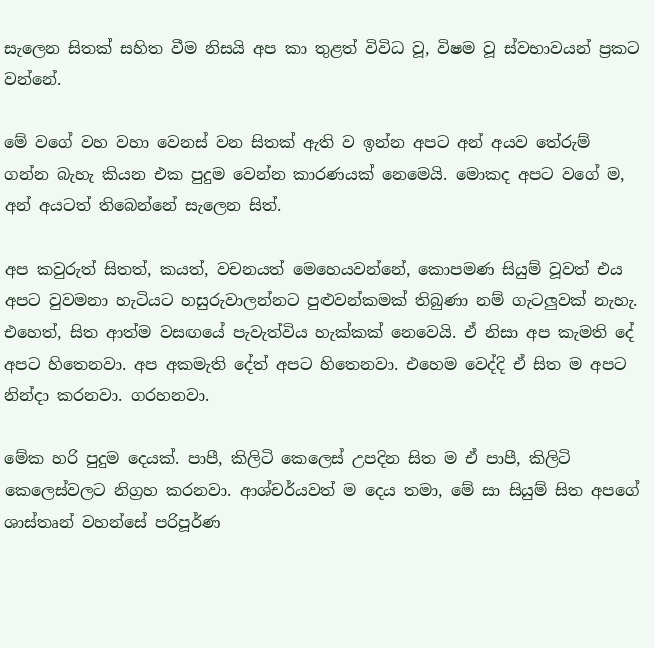සැලෙන සිතක් සහිත වීම නිසයි අප කා තුළත් විවිධ වූ, විෂම වූ ස්වභාවයන් ප්‍රකට වන්නේ.

මේ වගේ වහ වහා වෙනස් වන සිතක් ඇති ව ඉන්න අපට අන් අයව තේරුම් ගන්න බැහැ කියන එක පුදුම වෙන්න කාරණයක් නෙමෙයි. මොකද අපට වගේ ම, අන් අයටත් තිබෙන්නේ සැලෙන සිත්.

අප කවුරුත් සිතත්, කයත්, වචනයත් මෙහෙයවන්නේ, කොපමණ සියුම් වූවත් එය අපට වුවමනා හැටියට හසුරුවාලන්නට පුළුවන්කමක් තිබුණා නම් ගැටලුවක් නැහැ. එහෙත්, සිත ආත්ම වසඟයේ පැවැත්විය හැක්කක් නෙවෙයි. ඒ නිසා අප කැමති දේ අපට හිතෙනවා. අප අකමැති දේත් අපට හිතෙනවා. එහෙම වෙද්දි ඒ සිත ම අපට නින්දා කරනවා. ගරහනවා.

මේක හරි පුදුම දෙයක්. පාපී, කිලිටි කෙලෙස් උපදින සිත ම ඒ පාපී, කිලිටි කෙලෙස්වලට නිග්‍රහ කරනවා. ආශ්චර්යවත් ම දෙය තමා, මේ සා සියුම් සිත අපගේ ශාස්තෘන් වහන්සේ පරිපූර්ණ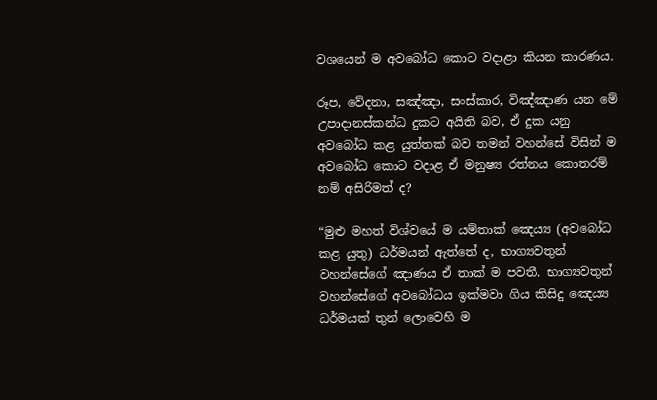වශයෙන් ම අවබෝධ කොට වදාළා කියන කාරණය.

රූප, වේදනා, සඤ්ඤා, සංස්කාර, විඤ්ඤාණ යන මේ උපාදානස්කන්ධ දුකට අයිති බව, ඒ දුක යනු අවබෝධ කළ යුත්තක් බව තමන් වහන්සේ විසින් ම අවබෝධ කොට වදාළ ඒ මනුෂ්‍ය රත්නය කොතරම් නම් අසිරිමත් ද?

“මුළු මහත් විශ්වයේ ම යම්තාක් ඤෙය්‍ය (අවබෝධ කළ යුතු) ධර්මයන් ඇත්තේ ද, භාග්‍යවතුන් වහන්සේගේ ඤාණය ඒ තාක් ම පවතී. භාග්‍යවතුන් වහන්සේගේ අවබෝධය ඉක්මවා ගිය කිසිදු ඤෙය්‍ය ධර්මයක් තුන් ලොවෙහි ම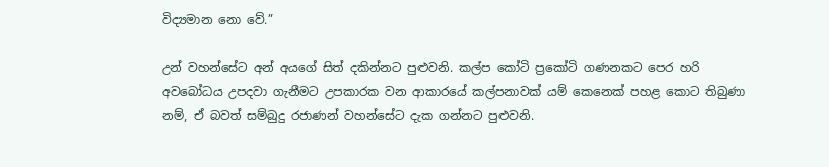විද්‍යමාන නො වේ.”

උන් වහන්සේට අන් අයගේ සිත් දකින්නට පුළුවනි. කල්ප කෝටි ප්‍රකෝටි ගණනකට පෙර හරි අවබෝධය උපදවා ගැනීමට උපකාරක වන ආකාරයේ කල්පනාවක් යම් කෙනෙක් පහළ කොට තිබුණා නම්, ඒ බවත් සම්බුදු රජාණන් වහන්සේට දැක ගන්නට පුළුවනි.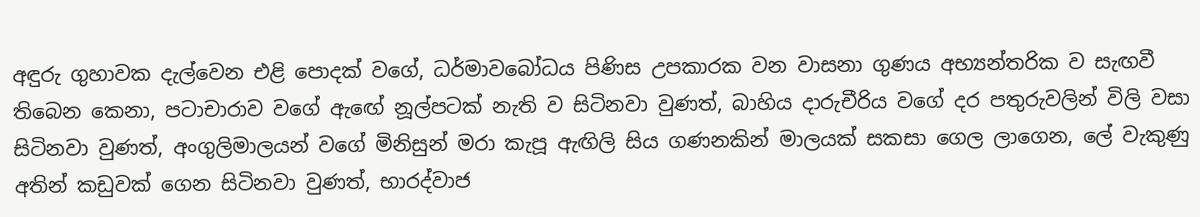අඳුරු ගුහාවක දැල්වෙන එළි පොදක් වගේ, ධර්මාවබෝධය පිණිස උපකාරක වන වාසනා ගුණය අභ්‍යන්තරික ව සැඟවී තිබෙන කෙනා, පටාචාරාව වගේ ඇඟේ නූල්පටක් නැති ව සිටිනවා වුණත්, බාහිය දාරුචීරිය වගේ දර පතුරුවලින් විලි වසා සිටිනවා වුණත්, අංගුලිමාලයන් වගේ මිනිසුන් මරා කැපූ ඇඟිලි සිය ගණනකින් මාලයක් සකසා ගෙල ලාගෙන, ලේ වැකුණු අතින් කඩුවක් ගෙන සිටිනවා වුණත්, භාරද්වාජ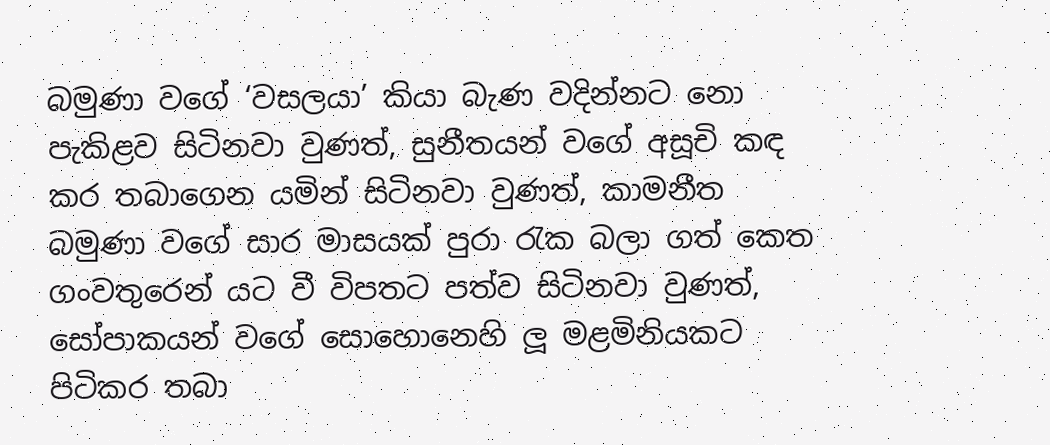බමුණා වගේ ‘වසලයා’ කියා බැණ වදින්නට නො පැකිළව සිටිනවා වුණත්, සුනීතයන් වගේ අසූචි කඳ කර තබාගෙන යමින් සිටිනවා වුණත්, කාමනීත බමුණා වගේ සාර මාසයක් පුරා රැක බලා ගත් කෙත ගංවතුරෙන් යට වී විපතට පත්ව සිටිනවා වුණත්, සෝපාකයන් වගේ සොහොනෙහි ලූ මළමිනියකට පිටිකර තබා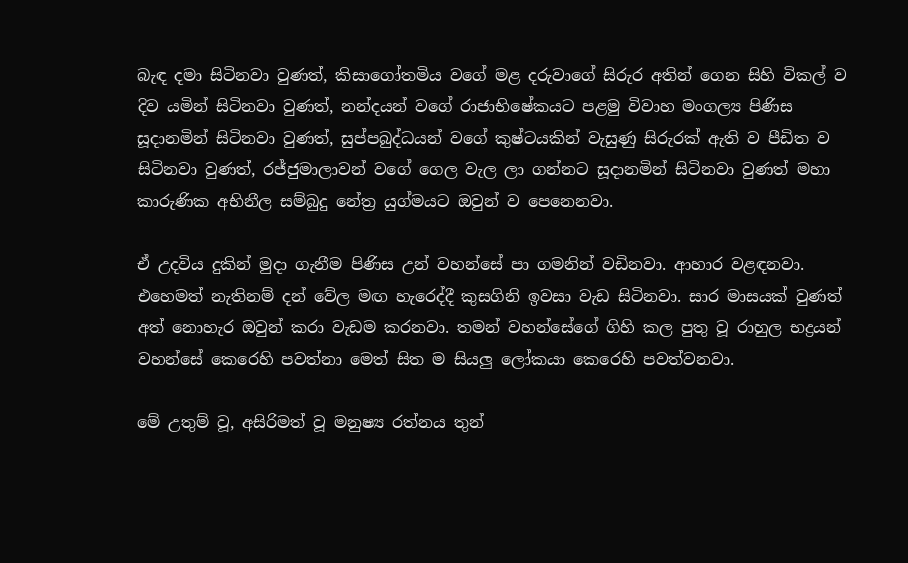බැඳ දමා සිටිනවා වුණත්, කිසාගෝතමිය වගේ මළ දරුවාගේ සිරුර අතින් ගෙන සිහි විකල් ව දිව යමින් සිටිනවා වුණත්, නන්දයන් වගේ රාජාභිෂේකයට පළමු විවාහ මංගල්‍ය පිණිස සූදානමින් සිටිනවා වුණත්, සුප්පබුද්ධයන් වගේ කුෂ්ටයකින් වැසුණු සිරුරක් ඇති ව පීඩිත ව සිටිනවා වුණත්, රජ්ජුමාලාවන් වගේ ගෙල වැල ලා ගන්නට සූදානමින් සිටිනවා වුණත් මහා කාරුණික අභිනීල සම්බුදු නේත්‍ර යුග්මයට ඔවුන් ව පෙනෙනවා.

ඒ උදවිය දුකින් මුදා ගැනීම පිණිස උන් වහන්සේ පා ගමනින් වඩිනවා. ආහාර වළඳනවා. එහෙමත් නැතිනම් දන් වේල මඟ හැරෙද්දී කුසගිනි ඉවසා වැඩ සිටිනවා. සාර මාසයක් වුණත් අත් නොහැර ඔවුන් කරා වැඩම කරනවා. තමන් වහන්සේගේ ගිහි කල පුතු වූ රාහුල භද්‍රයන් වහන්සේ කෙරෙහි පවත්නා මෙත් සිත ම සියලු ලෝකයා කෙරෙහි පවත්වනවා.

මේ උතුම් වූ, අසිරිමත් වූ මනුෂ්‍ය රත්නය තුන්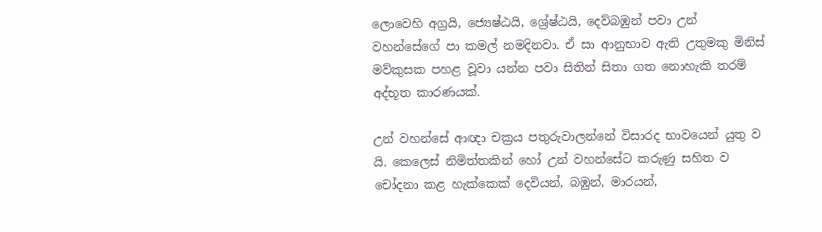ලොවෙහි අග්‍රයි, ජ්‍යෙෂ්ඨයි, ශ්‍රේෂ්ඨයි, දෙව්බඹුන් පවා උන් වහන්සේගේ පා කමල් නමදිනවා. ඒ සා ආනුභාව ඇති උතුමකු මිනිස් මව්කුසක පහළ වූවා යන්න පවා සිතින් සිතා ගත නොහැකි තරම් අද්භූත කාරණයක්.

උන් වහන්සේ ආඥා චක්‍රය පතුරුවාලන්නේ විසාරද භාවයෙන් යුතු ව යි. කෙලෙස් නිමිත්තකින් හෝ උන් වහන්සේට කරුණු සහිත ව චෝදනා කළ හැක්කෙක් දෙවියන්, බඹුන්, මාරයන්,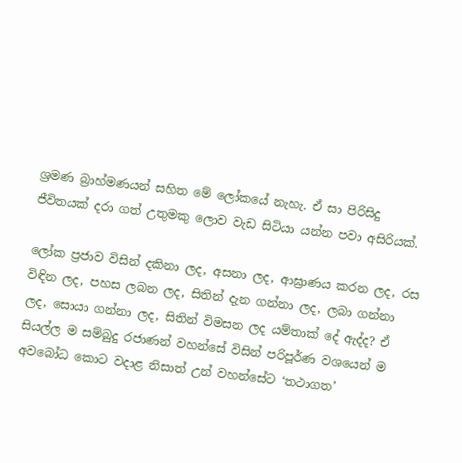ශ්‍රමණ බ්‍රාහ්මණයන් සහිත මේ ලෝකයේ නැහැ. ඒ සා පිරිසිදු ජීවිතයක් දරා ගත් උතුමකු ලොව වැඩ සිටියා යන්න පවා අසිරියක්.

ලෝක ප්‍රජාව විසින් දකිනා ලද, අසනා ලද, ආඝ්‍රාණය කරන ලද, රස විඳින ලද, පහස ලබන ලද, සිතින් දැන ගන්නා ලද, ලබා ගන්නා ලද, සොයා ගන්නා ලද, සිතින් විමසන ලද යම්තාක් දේ ඇද්ද? ඒ සියල්ල ම සම්බුදු රජාණන් වහන්සේ විසින් පරිපූර්ණ වශයෙන් ම අවබෝධ කොට වදාළ නිසාත් උන් වහන්සේට ‘තථාගත’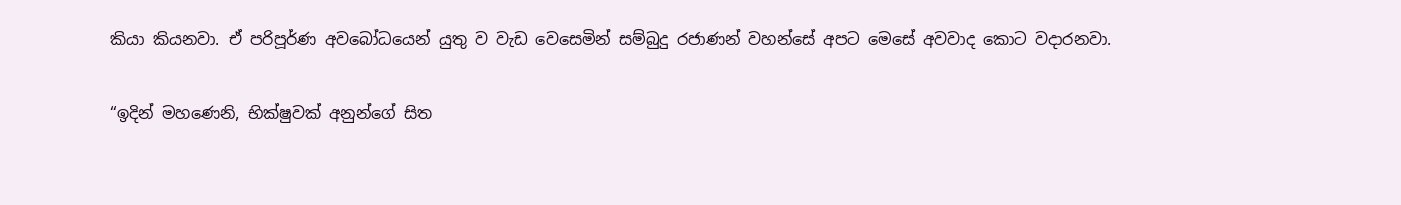කියා කියනවා. ඒ පරිපූර්ණ අවබෝධයෙන් යුතු ව වැඩ වෙසෙමින් සම්බුදු රජාණන් වහන්සේ අපට මෙසේ අවවාද කොට වදාරනවා.

“ඉදින් මහණෙනි, භික්ෂුවක් අනුන්ගේ සිත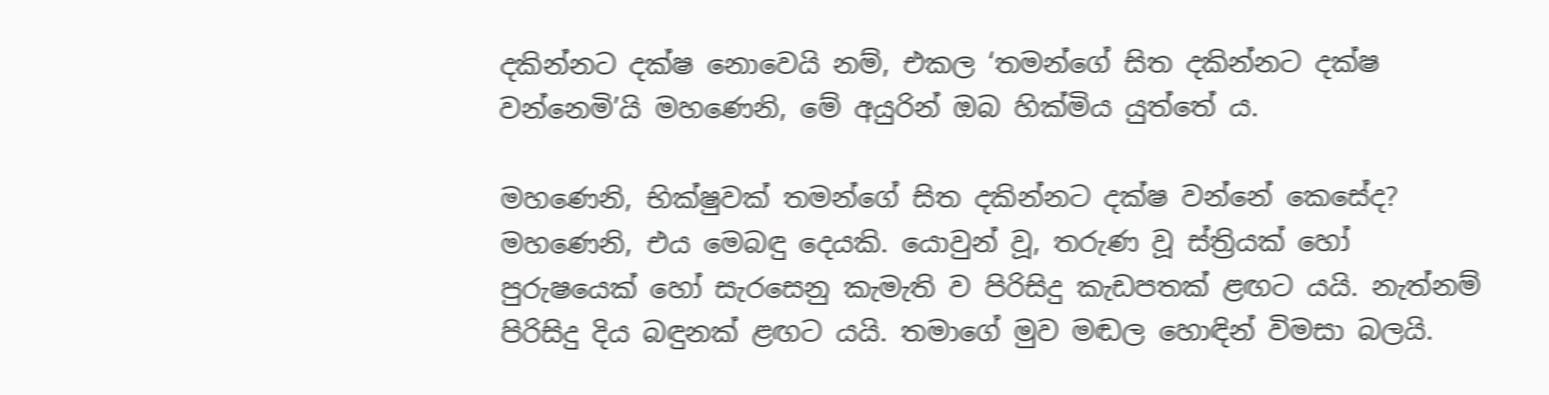දකින්නට දක්ෂ නොවෙයි නම්, එකල ‘තමන්ගේ සිත දකින්නට දක්ෂ වන්නෙමි’යි මහණෙනි, මේ අයුරින් ඔබ හික්මිය යුත්තේ ය.

මහණෙනි, භික්ෂුවක් තමන්ගේ සිත දකින්නට දක්ෂ වන්නේ කෙසේද? මහණෙනි, එය මෙබඳු දෙයකි. යොවුන් වූ, තරුණ වූ ස්ත්‍රියක් හෝ පුරුෂයෙක් හෝ සැරසෙනු කැමැති ව පිරිසිදු කැඩපතක් ළඟට යයි. නැත්නම් පිරිසිදු දිය බඳුනක් ළඟට යයි. තමාගේ මුව මඬල හොඳින් විමසා බලයි.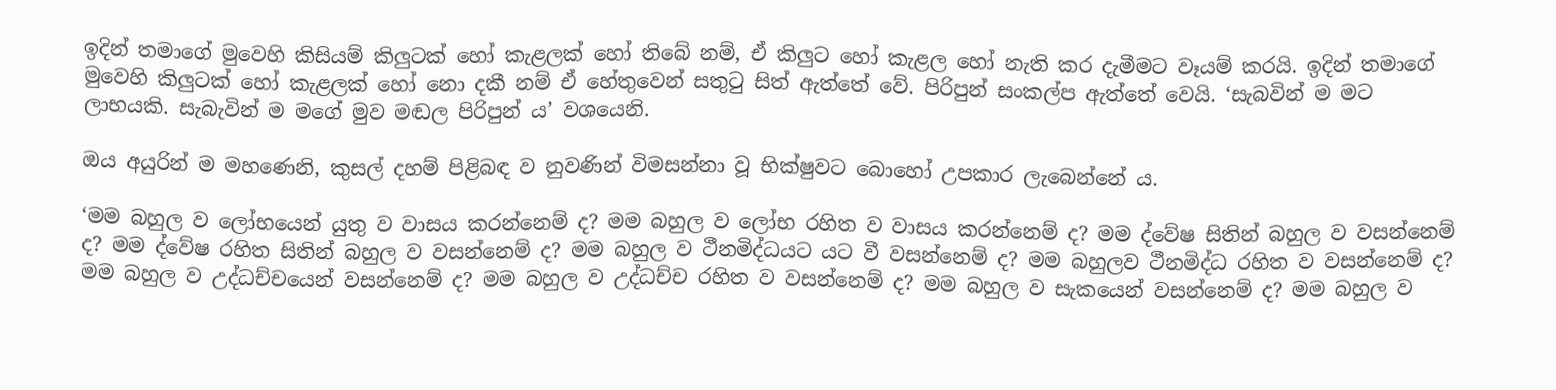ඉදින් තමාගේ මුවෙහි කිසියම් කිලුටක් හෝ කැළලක් හෝ තිබේ නම්, ඒ කිලුට හෝ කැළල හෝ නැති කර දැමීමට වෑයම් කරයි. ඉදින් තමාගේ මුවෙහි කිලුටක් හෝ කැළලක් හෝ නො දකී නම් ඒ හේතුවෙන් සතුටු සිත් ඇත්තේ වේ. පිරිපුන් සංකල්ප ඇත්තේ වෙයි. ‘සැබවින් ම මට ලාභයකි. සැබැවින් ම මගේ මුව මඬල පිරිපුන් ය’ වශයෙනි.

ඔය අයුරින් ම මහණෙනි, කුසල් දහම් පිළිබඳ ව නුවණින් විමසන්නා වූ භික්ෂුවට බොහෝ උපකාර ලැබෙන්නේ ය.

‘මම බහුල ව ලෝභයෙන් යුතු ව වාසය කරන්නෙම් ද? මම බහුල ව ලෝභ රහිත ව වාසය කරන්නෙම් ද? මම ද්වේෂ සිතින් බහුල ව වසන්නෙම් ද? මම ද්වේෂ රහිත සිතින් බහුල ව වසන්නෙම් ද? මම බහුල ව ථීනමිද්ධයට යට වී වසන්නෙම් ද? මම බහුලව ථීනමිද්ධ රහිත ව වසන්නෙම් ද? මම බහුල ව උද්ධච්චයෙන් වසන්නෙම් ද? මම බහුල ව උද්ධච්ච රහිත ව වසන්නෙම් ද? මම බහුල ව සැකයෙන් වසන්නෙම් ද? මම බහුල ව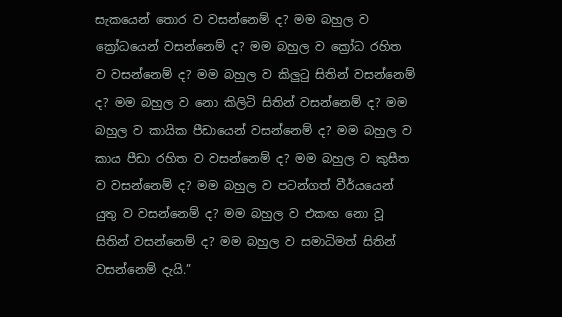සැකයෙන් තොර ව වසන්නෙම් ද? මම බහුල ව ක්‍රෝධයෙන් වසන්නෙම් ද? මම බහුල ව ක්‍රෝධ රහිත ව වසන්නෙම් ද? මම බහුල ව කිලුටු සිතින් වසන්නෙම් ද? මම බහුල ව නො කිලිටි සිතින් වසන්නෙම් ද? මම බහුල ව කායික පීඩායෙන් වසන්නෙම් ද? මම බහුල ව කාය පීඩා රහිත ව වසන්නෙම් ද? මම බහුල ව කුසීත ව වසන්නෙම් ද? මම බහුල ව පටන්ගත් වීර්යයෙන් යුතු ව වසන්නෙම් ද? මම බහුල ව එකඟ නො වූ සිතින් වසන්නෙම් ද? මම බහුල ව සමාධිමත් සිතින් වසන්නෙම් දැයි.”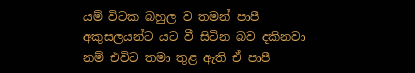යම් විටක බහුල ව තමන් පාපී අකුසලයන්ට යට වී සිටින බව දකිනවා නම් එවිට තමා තුළ ඇති ඒ පාපී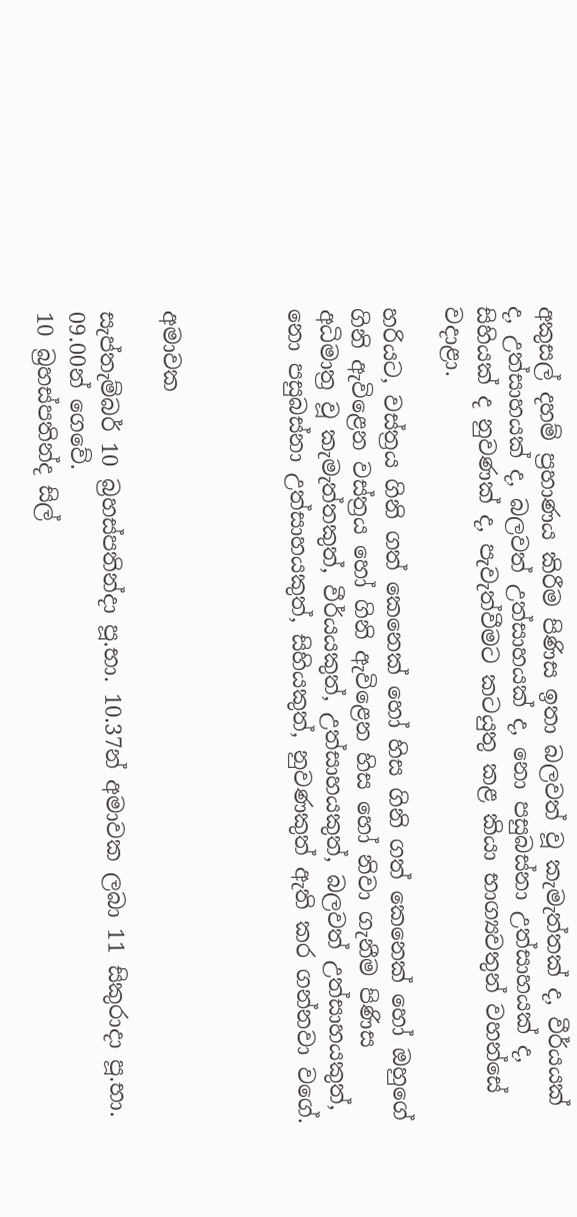අකුසල් දහම් ප්‍රහාණය කිරීම පිණිස ඉතා බලවත් වූ කැමැත්තක් ද, වීර්යයක් ද, උත්සාහයක් ද, බලවත් උත්සාහයක් ද, නො පසුබස්නා උත්සාහයක් ද, සිහියක් ද නුවණක් ද, පැවැත්වීමට කටයුතු කළ කියා භාග්‍යවතුන් වහන්සේ වදාළා.

හරියට, වස්ත්‍රය ගිනි ගත් කෙනෙක් හෝ හිස ගිනි ගත් කෙනෙක් හෝ ඔහුගේ ගිනි ඇවිළෙන වස්ත්‍රය හෝ ගිනි ඇවිළෙන හිස හෝ නිවා ගැනීම පිණිස අධිමාත්‍ර වූ කැමැත්තකුත්, වීර්යයකුත්, උත්සාහයකුත්, බලවත් උත්සාහයකුත්, නො පසුබස්නා උත්සාහයකුත්, සිහියකුත්, නුවණකුත් ඇති කර ගන්නවා වගේ.



අමාවක

සැප්තැම්බර් 10 බ්‍රහස්පතින්දා පූ.භා. 10.37න් අමාවක ලබා 11 සිකුරාදා පූ.භා. 09.00න් ගෙවේ.
10 බ්‍රහස්පතින්ද සිල්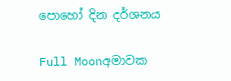පොහෝ දින දර්ශනය

Full Moonඅමාවක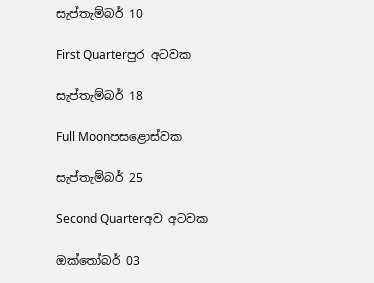සැප්තැම්බර් 10

First Quarterපුර අටවක

සැප්තැම්බර් 18

Full Moonපසළොස්වක

සැප්තැම්බර් 25

Second Quarterඅව අටවක

ඔක්තෝබර් 03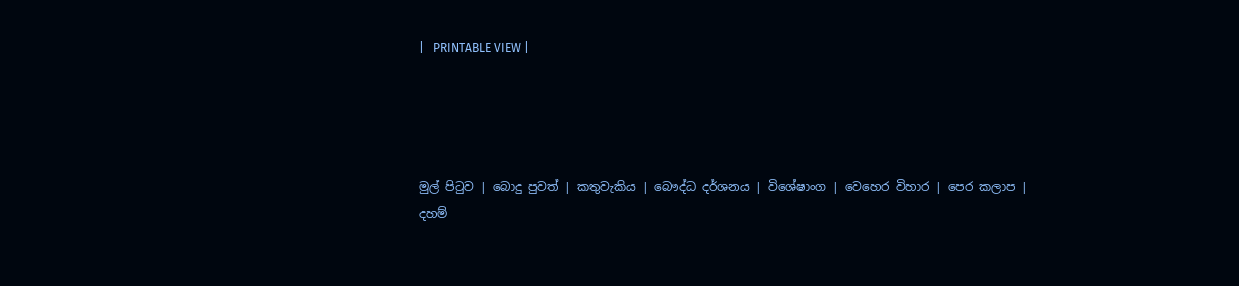|   PRINTABLE VIEW |




මුල් පිටුව | බොදු පුවත් | කතුවැකිය | බෞද්ධ දර්ශනය | විශේෂාංග | වෙහෙර විහාර | පෙර කලාප | දහම්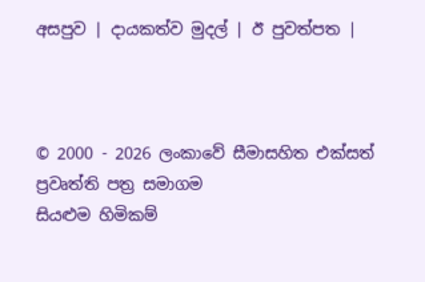අසපුව | දායකත්ව මුදල් | ඊ පුවත්පත |



© 2000 - 2026 ලංකාවේ සීමාසහිත එක්සත් ප්‍රවෘත්ති පත්‍ර සමාගම
සියළුම හිමිකම්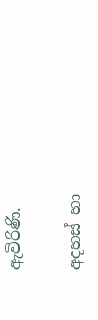ඇවිරිණි.

අදහස් හා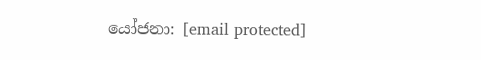යෝජනා: [email protected]